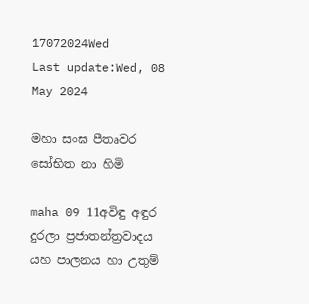17072024Wed
Last update:Wed, 08 May 2024

මහා සංඝ පීතෘවර සෝභිත නා හිමි

maha 09 11අවිඳු අඳුර දුරලා ප්‍රජාතන්ත්‍රවාදය යහ පාලනය හා උතුම්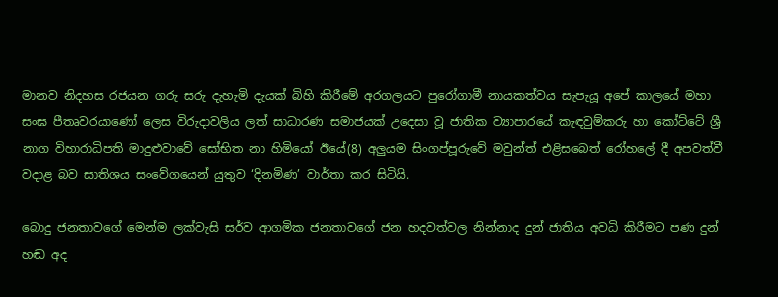මානව නිදහස රජයන ගරු සරු දැහැමි දැයක් බිහි කිරීමේ අරගලයට පුරෝගාමී නායකත්වය සැපැයූ අපේ කාලයේ මහා සංඝ පීතෘවරයාණෝ ලෙස විරුදාවලිය ලත් සාධාරණ සමාජයක් උදෙසා වූ ජාතික ව්‍යාපාරයේ කැඳවුම්කරු හා කෝට්ටේ ශ්‍රී නාග විහාරාධිපති මාදුළුවාවේ සෝභිත නා හිමියෝ ඊයේ(8) අලුයම සිංගප්පූරුවේ මවුන්ත් එළිසබෙත් රෝහලේ දී අපවත්වී වදාළ බව සාතිශය සංවේගයෙන් යුතුව ‘දිනමිණ’ වාර්තා කර සිටියි.

බොදු ජනතාවගේ මෙන්ම ලක්වැසි සර්ව ආගමික ජනතාවගේ ජන හදවත්වල නින්නාද දුන් ජාතිය අවධි කිරීමට පණ දුන් හඬ අද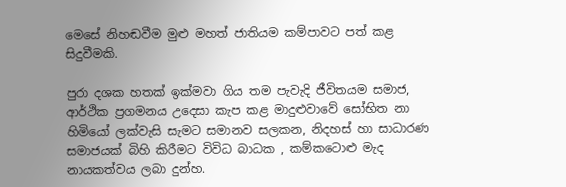මෙසේ නිහඬවීම මුළු මහත් ජාතියම කම්පාවට පත් කළ සිදුවීමකි.

පුරා දශක හතක් ඉක්මවා ගිය තම පැවැදි ජීවිතයම සමාජ, ආර්ථික ප්‍රගමනය උදෙසා කැප කළ මාදුළුවාවේ සෝභිත නා හිමියෝ ලක්වැසි සැමට සමානව සලකන, නිදහස් හා සාධාරණ සමාජයක් බිහි කිරීමට විවිධ බාධක , කම්කටොළු මැද නායකත්වය ලබා දුන්හ.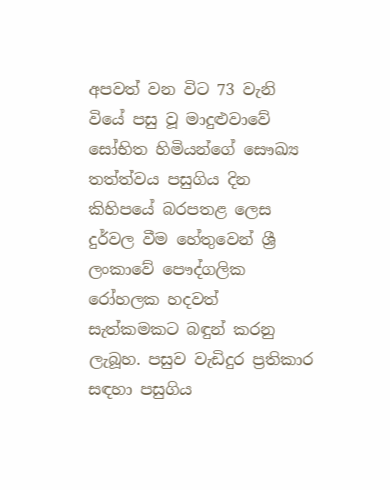අපවත් වන විට 73 වැනි වියේ පසු වූ මාදුළුවාවේ සෝභිත හිමියන්ගේ සෞඛ්‍ය තත්ත්වය පසුගිය දින කිහිපයේ බරපතළ ලෙස දුර්වල වීම හේතුවෙන් ශ්‍රී ලංකාවේ පෞද්ගලික රෝහලක හදවත් සැත්කමකට බඳුන් කරනු ලැබූහ. පසුව වැඩිදුර ප්‍රතිකාර සඳහා පසුගිය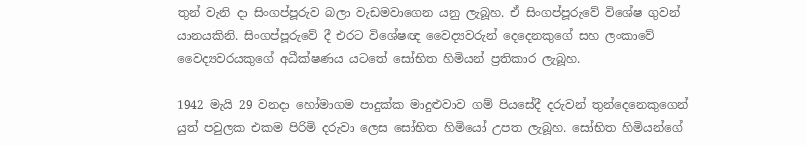තුන් වැනි දා සිංගප්පූරුව බලා වැඩමවාගෙන යනු ලැබූහ. ඒ සිංගප්පූරුවේ විශේෂ ගුවන් යානයකිනි. සිංගප්පූරුවේ දී එරට විශේෂඥ වෛද්‍යවරුන් දෙදෙනකුගේ සහ ලංකාවේ වෛද්‍යවරයකුගේ අධීක්ෂණය යටතේ සෝභිත හිමියන් ප්‍රතිකාර ලැබූහ.

1942 මැයි 29 වනදා හෝමාගම පාදුක්ක මාදුළුවාව ගම් පියසේදී දරුවන් තුන්දෙනෙකුගෙන් යුත් පවුලක එකම පිරිමි දරුවා ලෙස සෝභිත හිමියෝ උපත ලැබූහ. සෝභිත හිමියන්ගේ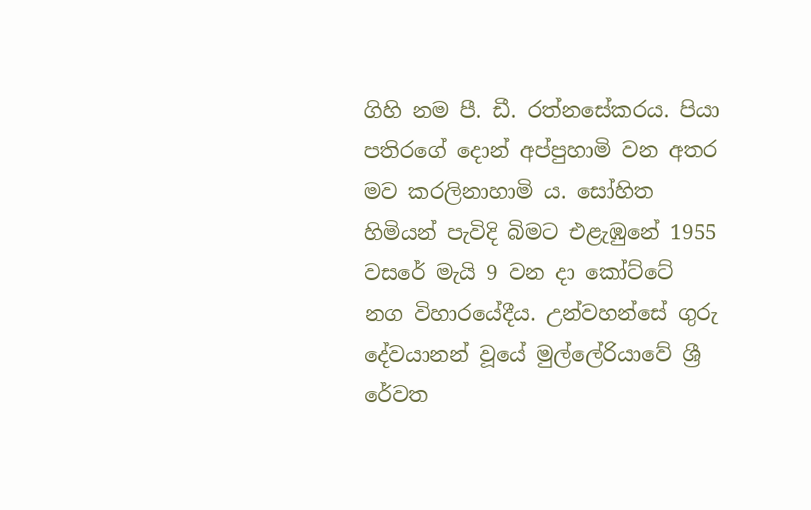ගිහි නම පී. ඩී. රත්නසේකරය. පියා පතිරගේ දොන් අප්පුහාමි වන අතර මව කරලිනාහාමි ය. සෝහිත හිමියන් පැවිදි බිමට එළැඹුනේ 1955 වසරේ මැයි 9 වන දා කෝට්ටේ නග විහාරයේදීය. උන්වහන්සේ ගුරු දේවයානන් වූයේ මුල්ලේරියාවේ ශ්‍රී රේවත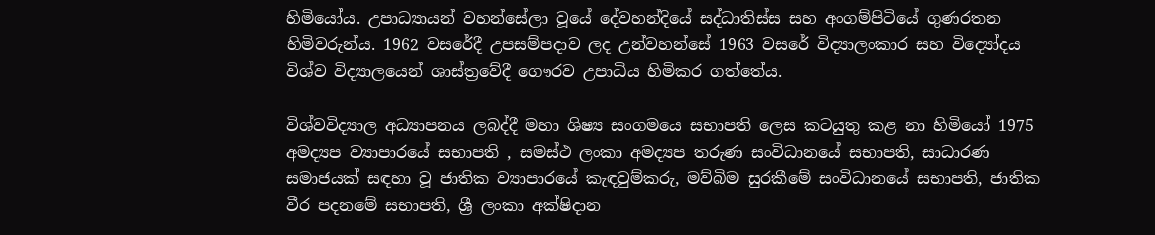හිමියෝය. උපාධ්‍යායන් වහන්සේලා වූයේ දේවහන්දියේ සද්ධාතිස්ස සහ අංගම්පිටියේ ගුණරතන හිමිවරුන්ය. 1962 වසරේදී උපසම්පදාව ලද උන්වහන්සේ 1963 වසරේ විද්‍යාලංකාර සහ වි‍‍ද්‍යෝදය විශ්ව විද්‍යා‍ලයෙන් ශාස්ත්‍රවේදී ගෞරව උපාධිය හිමිකර ගත්තේය.

විශ්වවිද්‍යාල අධ්‍යාපනය ලබද්දී මහා ශිෂ්‍ය සංගමයෙ සභාපති ලෙස කටයුතු කළ නා හිමියෝ 1975 අමද්‍යප ව්‍යාපාරයේ සභාපති , සමස්ථ ලංකා අමද්‍යප තරුණ සංවිධානයේ සභාපති, සාධාරණ සමාජයක් සඳහා වූ ජාතික ව්‍යාපාරයේ කැඳවුම්කරු, මව්බිම සුරකීමේ සංවිධානයේ සභාපති, ජාතික වීර පදනමේ සභාපති, ශ්‍රී ලංකා අක්ෂිදාන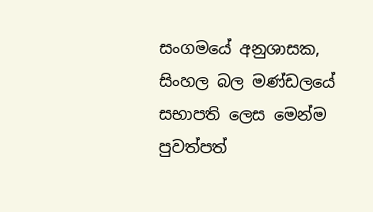සංගමයේ අනුශාසක, සිංහල බල මණ්ඩලයේ සභාපති ලෙස මෙන්ම පුවත්පත්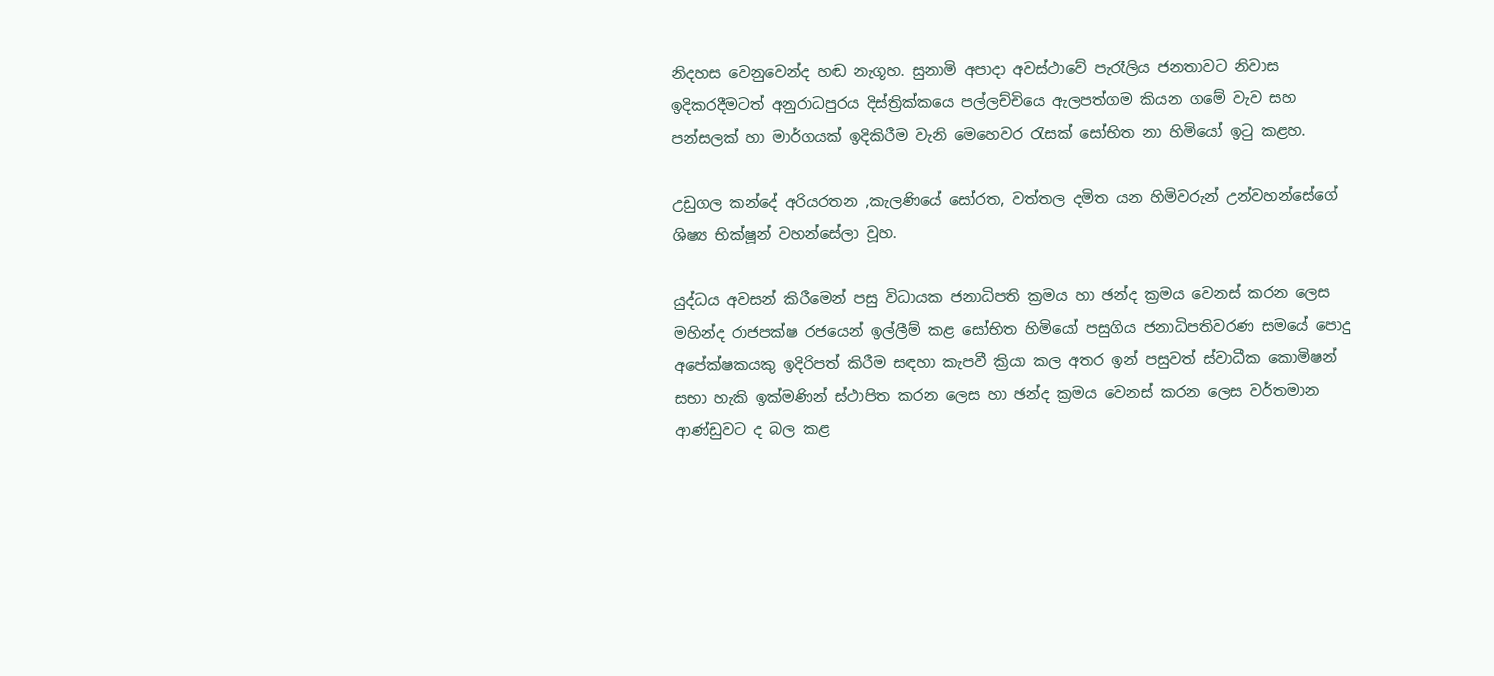නිදහස වෙනුවෙන්ද හඬ නැගූහ. සුනාමි අපාදා අවස්ථාවේ පැරෑලිය ජනතාවට නිවාස ඉදිකරදීමටත් අනුරාධපුරය දිස්ත්‍රික්කයෙ පල්ලච්චියෙ ඇලපත්ගම කියන ගමේ වැව සහ පන්සලක් හා මාර්ගයක් ඉදිකිරීම වැනි මෙහෙවර රැසක් සෝභිත නා හිමියෝ ඉටු කළහ.

උඩුගල කන්දේ අරියරතන ,කැලණියේ සෝරත, වත්තල දමිත යන හිමිවරුන් උන්වහන්සේගේ ශිෂ්‍ය භික්ෂූන් වහන්සේලා වූහ.

යුද්ධය අවසන් කිරීමෙන් පසු විධායක ජනාධිපති ක්‍රමය හා ඡන්ද ක්‍රමය වෙනස් කරන ලෙස මහින්ද රාජපක්ෂ රජයෙන් ඉල්ලීම් කළ සෝභිත හිමියෝ පසුගිය ජනාධිපතිවරණ සමයේ පොදු අපේක්ෂකයකු ඉදිරිපත් කිරීම සඳහා කැපවී ක්‍රියා කල අතර ඉන් පසුවත් ස්වාධීක කොමිෂන් සභා හැකි ඉක්මණින් ස්ථාපිත කරන ලෙස හා ඡන්ද ක්‍රමය වෙනස් කරන ලෙස වර්තමාන ආණ්ඩුවට ද බල කළ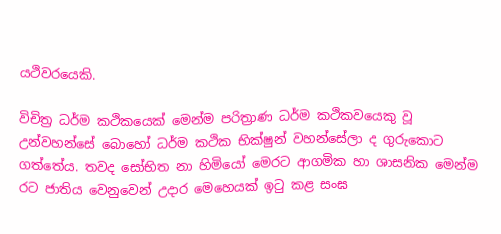යථිවරයෙකි.

විචිත්‍ර ධර්ම කථිකයෙක් මෙන්ම පරිත්‍රාණ ධර්ම කථිකවයෙකු වූ උන්වහන්සේ බොහෝ ධර්ම කථික භික්ෂුන් වහන්සේලා ද ගුරුකොට ගත්තේය. තවද සෝභිත නා හිමියෝ මෙරට ආගමික හා ශාසනික මෙන්ම රට ජාතිය වෙනුවෙන් උදාර මෙහෙයක් ඉටු කළ සංඝ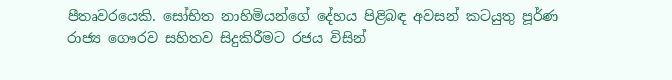පීතෘවරයෙකි. සෝභිත නාහිමියන්ගේ දේහය පිළිබඳ අවසන් කටයුතු පූර්ණ රාජ්‍ය ගෞරව සහිතව සිදුකිරීමට රජය විසින්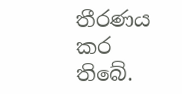තීරණය කර තිබේ.